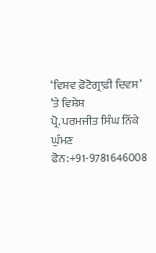‘ਵਿਸ਼ਵ ਫ਼ੋਟੋਗ੍ਰਾਫ਼ੀ ਦਿਵਸ’ ’ਤੇ ਵਿਸ਼ੇਸ਼
ਪ੍ਰੋ. ਪਰਮਜੀਤ ਸਿੰਘ ਨਿੱਕੇ ਘੁੰਮਣ
ਫੋਨ:+91-9781646008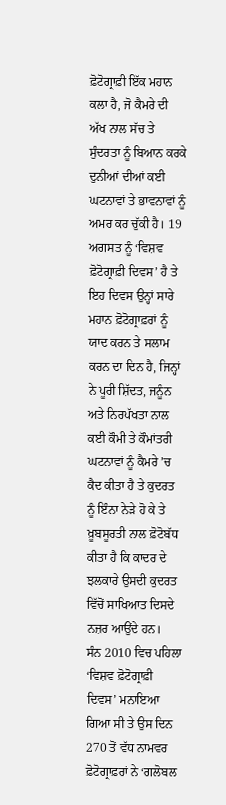ਫ਼ੋਟੋਗ੍ਰਾਫ਼ੀ ਇੱਕ ਮਹਾਨ ਕਲਾ ਹੈ, ਜੋ ਕੈਮਰੇ ਦੀ ਅੱਖ ਨਾਲ ਸੱਚ ਤੇ ਸੁੰਦਰਤਾ ਨੂੰ ਬਿਆਨ ਕਰਕੇ ਦੁਨੀਆਂ ਦੀਆਂ ਕਈ ਘਟਨਾਵਾਂ ਤੇ ਭਾਵਨਾਵਾਂ ਨੂੰ ਅਮਰ ਕਰ ਚੁੱਕੀ ਹੈ। 19 ਅਗਸਤ ਨੂੰ ‘ਵਿਸ਼ਵ ਫ਼ੋਟੋਗ੍ਰਾਫ਼ੀ ਦਿਵਸ’ ਹੈ ਤੇ ਇਹ ਦਿਵਸ ਉਨ੍ਹਾਂ ਸਾਰੇ ਮਹਾਨ ਫ਼ੋਟੋਗ੍ਰਾਫ਼ਰਾਂ ਨੂੰ ਯਾਦ ਕਰਨ ਤੇ ਸਲਾਮ ਕਰਨ ਦਾ ਦਿਨ ਹੈ, ਜਿਨ੍ਹਾਂ ਨੇ ਪੂਰੀ ਸ਼ਿੱਦਤ, ਜਨੂੰਨ ਅਤੇ ਨਿਰਪੱਖਤਾ ਨਾਲ ਕਈ ਕੌਮੀ ਤੇ ਕੌਮਾਂਤਰੀ ਘਟਨਾਵਾਂ ਨੂੰ ਕੈਮਰੇ ’ਚ ਕੈਦ ਕੀਤਾ ਹੈ ਤੇ ਕੁਦਰਤ ਨੂੰ ਇੰਨਾ ਨੇੜੇ ਹੋ ਕੇ ਤੇ ਖ਼ੂਬਸੂਰਤੀ ਨਾਲ ਫ਼ੋਟੋਬੱਧ ਕੀਤਾ ਹੈ ਕਿ ਕਾਦਰ ਦੇ ਝਲਕਾਰੇ ਉਸਦੀ ਕੁਦਰਤ ਵਿੱਚੋਂ ਸਾਖਿਆਤ ਦਿਸਦੇ ਨਜ਼ਰ ਆਉਂਦੇ ਹਨ।
ਸੰਨ 2010 ਵਿਚ ਪਹਿਲਾ ‘ਵਿਸ਼ਵ ਫ਼ੋਟੋਗ੍ਰਾਫ਼ੀ ਦਿਵਸ’ ਮਨਾਇਆ ਗਿਆ ਸੀ ਤੇ ਉਸ ਦਿਨ 270 ਤੋਂ ਵੱਧ ਨਾਮਵਰ ਫ਼ੋਟੋਗ੍ਰਾਫ਼ਰਾਂ ਨੇ ‘ਗਲੋਬਲ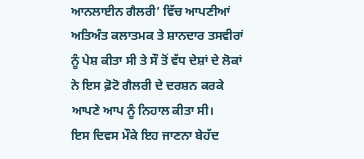ਆਨਲਾਈਨ ਗੈਲਰੀ’ ਵਿੱਚ ਆਪਣੀਆਂ ਅਤਿਅੰਤ ਕਲਾਤਮਕ ਤੇ ਸ਼ਾਨਦਾਰ ਤਸਵੀਰਾਂ ਨੂੰ ਪੇਸ਼ ਕੀਤਾ ਸੀ ਤੇ ਸੌ ਤੋਂ ਵੱਧ ਦੇਸ਼ਾਂ ਦੇ ਲੋਕਾਂ ਨੇ ਇਸ ਫ਼ੋਟੋ ਗੈਲਰੀ ਦੇ ਦਰਸ਼ਨ ਕਰਕੇ ਆਪਣੇ ਆਪ ਨੂੰ ਨਿਹਾਲ ਕੀਤਾ ਸੀ।
ਇਸ ਦਿਵਸ ਮੌਕੇ ਇਹ ਜਾਣਨਾ ਬੇਹੱਦ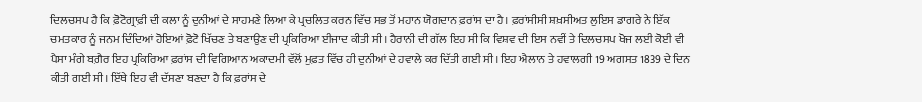ਦਿਲਚਸਪ ਹੈ ਕਿ ਫ਼ੋਟੋਗ੍ਰਾਫ਼ੀ ਦੀ ਕਲਾ ਨੂੰ ਦੁਨੀਆਂ ਦੇ ਸਾਹਮਣੇ ਲਿਆ ਕੇ ਪ੍ਰਚਲਿਤ ਕਰਨ ਵਿੱਚ ਸਭ ਤੋਂ ਮਹਾਨ ਯੋਗਦਾਨ ਫ਼ਰਾਂਸ ਦਾ ਹੈ। ਫ਼ਰਾਂਸੀਸੀ ਸ਼ਖ਼ਸੀਅਤ ਲੁਇਸ ਡਾਗਰੇ ਨੇ ਇੱਕ ਚਮਤਕਾਰ ਨੂੰ ਜਨਮ ਦਿੰਦਿਆਂ ਹੋਇਆਂ ਫ਼ੋਟੋ ਖਿੱਚਣ ਤੇ ਬਣਾਉਣ ਦੀ ਪ੍ਰਕਿਰਿਆ ਈਜਾਦ ਕੀਤੀ ਸੀ। ਹੈਰਾਨੀ ਦੀ ਗੱਲ ਇਹ ਸੀ ਕਿ ਵਿਸ਼ਵ ਦੀ ਇਸ ਨਵੀਂ ਤੇ ਦਿਲਚਸਪ ਖੋਜ ਲਈ ਕੋਈ ਵੀ ਪੈਸਾ ਮੰਗੇ ਬਗ਼ੈਰ ਇਹ ਪ੍ਰਕਿਰਿਆ ਫ਼ਰਾਂਸ ਦੀ ਵਿਗਿਆਨ ਅਕਾਦਮੀ ਵੱਲੋਂ ਮੁਫ਼ਤ ਵਿੱਚ ਹੀ ਦੁਨੀਆਂ ਦੇ ਹਵਾਲੇ ਕਰ ਦਿੱਤੀ ਗਈ ਸੀ। ਇਹ ਐਲਾਨ ਤੇ ਹਵਾਲਗੀ 19 ਅਗਸਤ 1839 ਦੇ ਦਿਨ ਕੀਤੀ ਗਈ ਸੀ। ਇੱਥੇ ਇਹ ਵੀ ਦੱਸਣਾ ਬਣਦਾ ਹੈ ਕਿ ਫ਼ਰਾਂਸ ਦੇ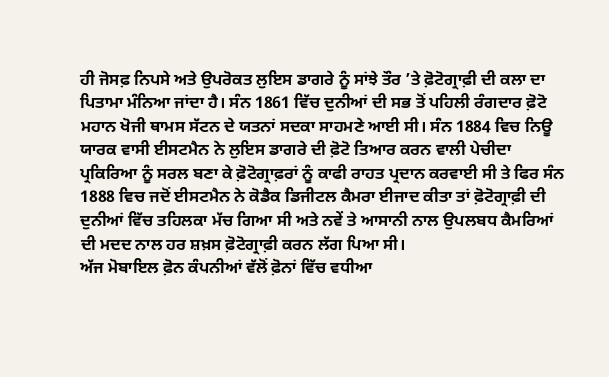ਹੀ ਜੋਸਫ਼ ਨਿਪਸੇ ਅਤੇ ਉਪਰੋਕਤ ਲੁਇਸ ਡਾਗਰੇ ਨੂੰ ਸਾਂਝੇ ਤੌਰ ’ਤੇ ਫ਼ੋਟੋਗ੍ਰਾਫ਼ੀ ਦੀ ਕਲਾ ਦਾ ਪਿਤਾਮਾ ਮੰਨਿਆ ਜਾਂਦਾ ਹੈ। ਸੰਨ 1861 ਵਿੱਚ ਦੁਨੀਆਂ ਦੀ ਸਭ ਤੋਂ ਪਹਿਲੀ ਰੰਗਦਾਰ ਫ਼ੋਟੋ ਮਹਾਨ ਖੋਜੀ ਥਾਮਸ ਸੱਟਨ ਦੇ ਯਤਨਾਂ ਸਦਕਾ ਸਾਹਮਣੇ ਆਈ ਸੀ। ਸੰਨ 1884 ਵਿਚ ਨਿਊ ਯਾਰਕ ਵਾਸੀ ਈਸਟਮੈਨ ਨੇ ਲੁਇਸ ਡਾਗਰੇ ਦੀ ਫ਼ੋਟੋ ਤਿਆਰ ਕਰਨ ਵਾਲੀ ਪੇਚੀਦਾ ਪ੍ਰਕਿਰਿਆ ਨੂੰ ਸਰਲ ਬਣਾ ਕੇ ਫ਼ੋਟੋਗ੍ਰਾਫ਼ਰਾਂ ਨੂੰ ਕਾਫੀ ਰਾਹਤ ਪ੍ਰਦਾਨ ਕਰਵਾਈ ਸੀ ਤੇ ਫਿਰ ਸੰਨ 1888 ਵਿਚ ਜਦੋਂ ਈਸਟਮੈਨ ਨੇ ਕੋਡੈਕ ਡਿਜੀਟਲ ਕੈਮਰਾ ਈਜਾਦ ਕੀਤਾ ਤਾਂ ਫ਼ੋਟੋਗ੍ਰਾਫ਼ੀ ਦੀ ਦੁਨੀਆਂ ਵਿੱਚ ਤਹਿਲਕਾ ਮੱਚ ਗਿਆ ਸੀ ਅਤੇ ਨਵੇਂ ਤੇ ਆਸਾਨੀ ਨਾਲ ਉਪਲਬਧ ਕੈਮਰਿਆਂ ਦੀ ਮਦਦ ਨਾਲ ਹਰ ਸ਼ਖ਼ਸ ਫ਼ੋਟੋਗ੍ਰਾਫ਼ੀ ਕਰਨ ਲੱਗ ਪਿਆ ਸੀ।
ਅੱਜ ਮੋਬਾਇਲ ਫ਼ੋਨ ਕੰਪਨੀਆਂ ਵੱਲੋਂ ਫ਼ੋਨਾਂ ਵਿੱਚ ਵਧੀਆ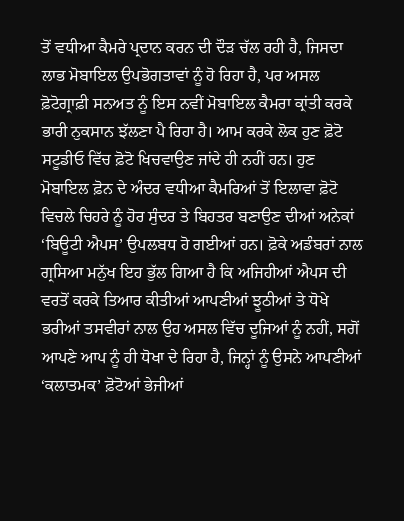ਤੋਂ ਵਧੀਆ ਕੈਮਰੇ ਪ੍ਰਦਾਨ ਕਰਨ ਦੀ ਦੌੜ ਚੱਲ ਰਹੀ ਹੈ, ਜਿਸਦਾ ਲਾਭ ਮੋਬਾਇਲ ਉਪਭੋਗਤਾਵਾਂ ਨੂੰ ਹੋ ਰਿਹਾ ਹੈ, ਪਰ ਅਸਲ ਫ਼ੋਟੋਗ੍ਰਾਫ਼ੀ ਸਨਅਤ ਨੂੰ ਇਸ ਨਵੀਂ ਮੋਬਾਇਲ ਕੈਮਰਾ ਕ੍ਰਾਂਤੀ ਕਰਕੇ ਭਾਰੀ ਨੁਕਸਾਨ ਝੱਲਣਾ ਪੈ ਰਿਹਾ ਹੈ। ਆਮ ਕਰਕੇ ਲੋਕ ਹੁਣ ਫ਼ੋਟੋ ਸਟੂਡੀਓ ਵਿੱਚ ਫ਼ੋਟੋ ਖਿਚਵਾਉਣ ਜਾਂਦੇ ਹੀ ਨਹੀਂ ਹਨ। ਹੁਣ ਮੋਬਾਇਲ ਫ਼ੋਨ ਦੇ ਅੰਦਰ ਵਧੀਆ ਕੈਮਰਿਆਂ ਤੋਂ ਇਲਾਵਾ ਫ਼ੋਟੋ ਵਿਚਲੇ ਚਿਹਰੇ ਨੂੰ ਹੋਰ ਸੁੰਦਰ ਤੇ ਬਿਹਤਰ ਬਣਾਉਣ ਦੀਆਂ ਅਨੇਕਾਂ ‘ਬਿਊਟੀ ਐਪਸ’ ਉਪਲਬਧ ਹੋ ਗਈਆਂ ਹਨ। ਫ਼ੋਕੇ ਅਡੰਬਰਾਂ ਨਾਲ ਗ੍ਰਸਿਆ ਮਨੁੱਖ ਇਹ ਭੁੱਲ ਗਿਆ ਹੈ ਕਿ ਅਜਿਹੀਆਂ ਐਪਸ ਦੀ ਵਰਤੋਂ ਕਰਕੇ ਤਿਆਰ ਕੀਤੀਆਂ ਆਪਣੀਆਂ ਝੂਠੀਆਂ ਤੇ ਧੋਖੇ ਭਰੀਆਂ ਤਸਵੀਰਾਂ ਨਾਲ ਉਹ ਅਸਲ ਵਿੱਚ ਦੂਜਿਆਂ ਨੂੰ ਨਹੀਂ, ਸਗੋਂ ਆਪਣੇ ਆਪ ਨੂੰ ਹੀ ਧੋਖਾ ਦੇ ਰਿਹਾ ਹੈ, ਜਿਨ੍ਹਾਂ ਨੂੰ ਉਸਨੇ ਆਪਣੀਆਂ ‘ਕਲਾਤਮਕ’ ਫ਼ੋਟੋਆਂ ਭੇਜੀਆਂ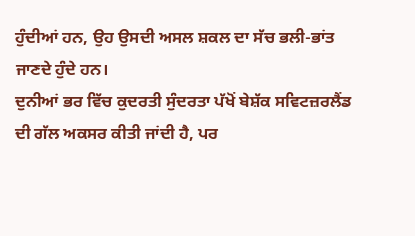ਹੁੰਦੀਆਂ ਹਨ, ਉਹ ਉਸਦੀ ਅਸਲ ਸ਼ਕਲ ਦਾ ਸੱਚ ਭਲੀ-ਭਾਂਤ ਜਾਣਦੇ ਹੁੰਦੇ ਹਨ।
ਦੁਨੀਆਂ ਭਰ ਵਿੱਚ ਕੁਦਰਤੀ ਸੁੰਦਰਤਾ ਪੱਖੋਂ ਬੇਸ਼ੱਕ ਸਵਿਟਜ਼ਰਲੈਂਡ ਦੀ ਗੱਲ ਅਕਸਰ ਕੀਤੀ ਜਾਂਦੀ ਹੈ, ਪਰ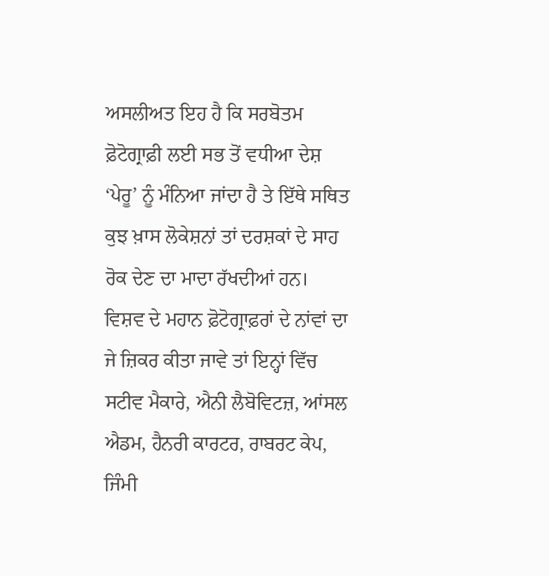ਅਸਲੀਅਤ ਇਹ ਹੈ ਕਿ ਸਰਬੋਤਮ ਫ਼ੋਟੋਗ੍ਰਾਫ਼ੀ ਲਈ ਸਭ ਤੋਂ ਵਧੀਆ ਦੇਸ਼ ‘ਪੇਰੂ’ ਨੂੰ ਮੰਨਿਆ ਜਾਂਦਾ ਹੈ ਤੇ ਇੱਥੇ ਸਥਿਤ ਕੁਝ ਖ਼ਾਸ ਲੋਕੇਸ਼ਨਾਂ ਤਾਂ ਦਰਸ਼ਕਾਂ ਦੇ ਸਾਹ ਰੋਕ ਦੇਣ ਦਾ ਮਾਦਾ ਰੱਖਦੀਆਂ ਹਨ। ਵਿਸ਼ਵ ਦੇ ਮਹਾਨ ਫ਼ੋਟੋਗ੍ਰਾਫ਼ਰਾਂ ਦੇ ਨਾਂਵਾਂ ਦਾ ਜੇ ਜ਼ਿਕਰ ਕੀਤਾ ਜਾਵੇ ਤਾਂ ਇਨ੍ਹਾਂ ਵਿੱਚ ਸਟੀਵ ਮੈਕਾਰੇ, ਐਨੀ ਲੈਬੋਵਿਟਜ਼, ਆਂਸਲ ਐਡਮ, ਹੈਨਰੀ ਕਾਰਟਰ, ਰਾਬਰਟ ਕੇਪ, ਜਿੰਮੀ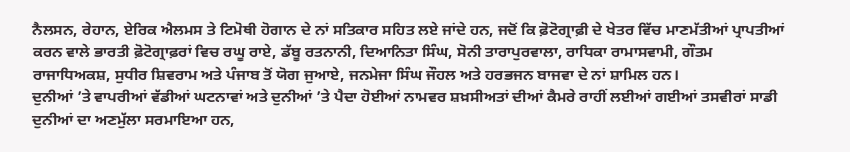ਨੈਲਸਨ, ਰੇਹਾਨ, ਏਰਿਕ ਐਲਮਸ ਤੇ ਟਿਮੋਥੀ ਹੋਗਾਨ ਦੇ ਨਾਂ ਸਤਿਕਾਰ ਸਹਿਤ ਲਏ ਜਾਂਦੇ ਹਨ, ਜਦੋਂ ਕਿ ਫ਼ੋਟੋਗ੍ਰਾਫ਼ੀ ਦੇ ਖੇਤਰ ਵਿੱਚ ਮਾਣਮੱਤੀਆਂ ਪ੍ਰਾਪਤੀਆਂ ਕਰਨ ਵਾਲੇ ਭਾਰਤੀ ਫ਼ੋਟੋਗ੍ਰਾਫ਼ਰਾਂ ਵਿਚ ਰਘੂ ਰਾਏ, ਡੱਬੂ ਰਤਨਾਨੀ, ਦਿਆਨਿਤਾ ਸਿੰਘ, ਸੋਨੀ ਤਾਰਾਪੁਰਵਾਲਾ, ਰਾਧਿਕਾ ਰਾਮਾਸਵਾਮੀ, ਗੌਤਮ ਰਾਜਾਧਿਅਕਸ਼, ਸੁਧੀਰ ਸ਼ਿਵਰਾਮ ਅਤੇ ਪੰਜਾਬ ਤੋਂ ਯੋਗ ਜੁਆਏ, ਜਨਮੇਜਾ ਸਿੰਘ ਜੌਹਲ ਅਤੇ ਹਰਭਜਨ ਬਾਜਵਾ ਦੇ ਨਾਂ ਸ਼ਾਮਿਲ ਹਨ।
ਦੁਨੀਆਂ ’ਤੇ ਵਾਪਰੀਆਂ ਵੱਡੀਆਂ ਘਟਨਾਵਾਂ ਅਤੇ ਦੁਨੀਆਂ ’ਤੇ ਪੈਦਾ ਹੋਈਆਂ ਨਾਮਵਰ ਸ਼ਖ਼ਸੀਅਤਾਂ ਦੀਆਂ ਕੈਮਰੇ ਰਾਹੀਂ ਲਈਆਂ ਗਈਆਂ ਤਸਵੀਰਾਂ ਸਾਡੀ ਦੁਨੀਆਂ ਦਾ ਅਣਮੁੱਲਾ ਸਰਮਾਇਆ ਹਨ,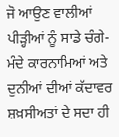ਜੋ ਆਉਣ ਵਾਲੀਆਂ ਪੀੜ੍ਹੀਆਂ ਨੂੰ ਸਾਡੇ ਚੰਗੇ-ਮੰਦੇ ਕਾਰਨਾਮਿਆਂ ਅਤੇ ਦੁਨੀਆਂ ਦੀਆਂ ਕੱਦਾਵਰ ਸ਼ਖ਼ਸੀਅਤਾਂ ਦੇ ਸਦਾ ਹੀ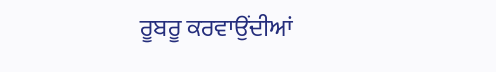ਰੂਬਰੂ ਕਰਵਾਉਂਦੀਆਂ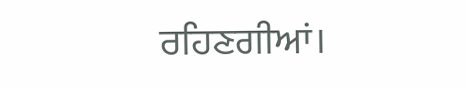ਰਹਿਣਗੀਆਂ।